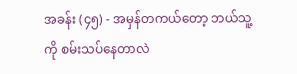အခန်း (၄၅) - အမှန်တကယ်တော့ ဘယ်သူ့ကို စမ်းသပ်နေတာလဲ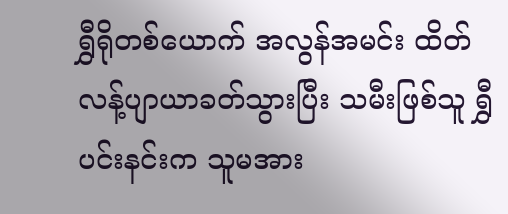ရွှီရိုတစ်ယောက် အလွန်အမင်း ထိတ်လန့်ပျာယာခတ်သွားပြီး သမီးဖြစ်သူ ရွှီပင်းနင်းက သူမအား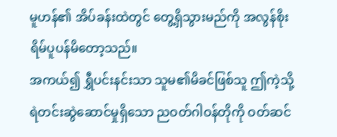မူဟန်၏ အိပ်ခန်းထဲတွင် တွေ့ရှိသွားမည်ကို အလွန်စိုးရိမ်ပူပန်မိတော့သည်။
အကယ်၍ ရွှီပင်းနင်းသာ သူမ၏မိခင်ဖြစ်သူ ဤကဲ့သို့ ရဲတင်းဆွဲဆောင်မှုရှိသော ညဝတ်ဂါဝန်တိုကို ဝတ်ဆင်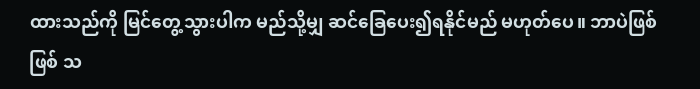ထားသည်ကို မြင်တွေ့သွားပါက မည်သို့မျှ ဆင်ခြေပေး၍ရနိုင်မည် မဟုတ်ပေ။ ဘာပဲဖြစ်ဖြစ် သ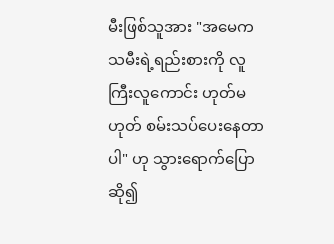မီးဖြစ်သူအား "အမေက သမီးရဲ့ရည်းစားကို လူကြီးလူကောင်း ဟုတ်မဟုတ် စမ်းသပ်ပေးနေတာပါ" ဟု သွားရောက်ပြောဆို၍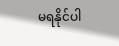မရနိုင်ပါ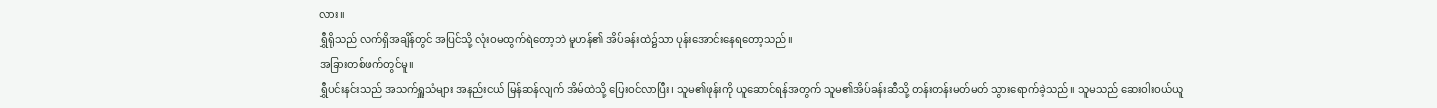လား။
ရွှီရိုသည် လက်ရှိအချိန်တွင် အပြင်သို့ လုံးဝမထွက်ရဲတော့ဘဲ မူဟန်၏ အိပ်ခန်းထဲ၌သာ ပုန်းအောင်းနေရတော့သည်။
အခြားတစ်ဖက်တွင်မူ။
ရွှီပင်းနင်းသည် အသက်ရှူသံများ အနည်းငယ် မြန်ဆန်လျက် အိမ်ထဲသို့ ပြေးဝင်လာပြီး၊ သူမ၏ဖုန်းကို ယူဆောင်ရန်အတွက် သူမ၏အိပ်ခန်းဆီသို့ တန်းတန်းမတ်မတ် သွားရောက်ခဲ့သည်။ သူမသည် ဆေးဝါးဝယ်ယူ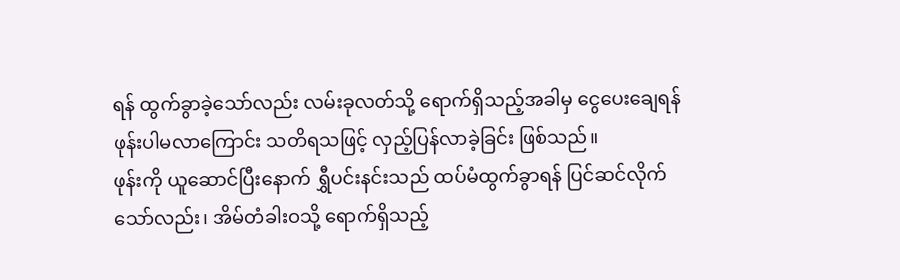ရန် ထွက်ခွာခဲ့သော်လည်း လမ်းခုလတ်သို့ ရောက်ရှိသည့်အခါမှ ငွေပေးချေရန် ဖုန်းပါမလာကြောင်း သတိရသဖြင့် လှည့်ပြန်လာခဲ့ခြင်း ဖြစ်သည်။
ဖုန်းကို ယူဆောင်ပြီးနောက် ရွှီပင်းနင်းသည် ထပ်မံထွက်ခွာရန် ပြင်ဆင်လိုက်သော်လည်း၊ အိမ်တံခါးဝသို့ ရောက်ရှိသည့်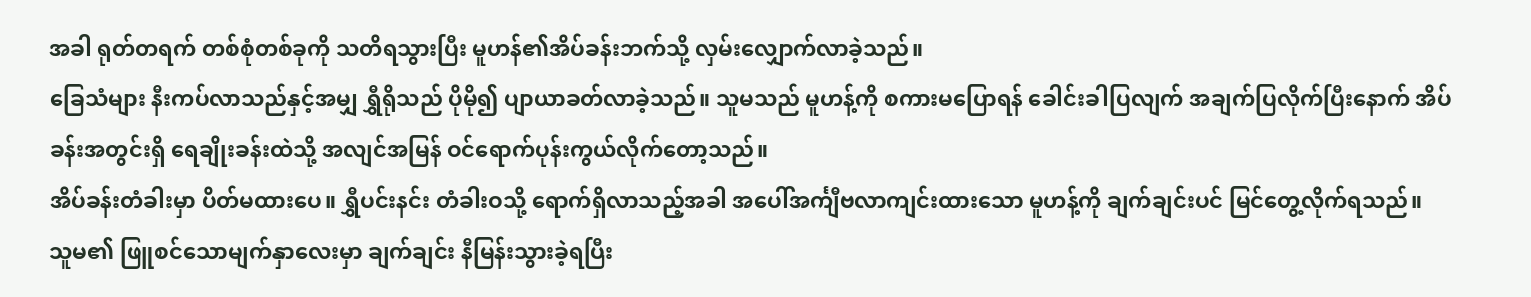အခါ ရုတ်တရက် တစ်စုံတစ်ခုကို သတိရသွားပြီး မူဟန်၏အိပ်ခန်းဘက်သို့ လှမ်းလျှောက်လာခဲ့သည်။
ခြေသံများ နီးကပ်လာသည်နှင့်အမျှ ရွှီရိုသည် ပိုမို၍ ပျာယာခတ်လာခဲ့သည်။ သူမသည် မူဟန့်ကို စကားမပြောရန် ခေါင်းခါပြလျက် အချက်ပြလိုက်ပြီးနောက် အိပ်ခန်းအတွင်းရှိ ရေချိုးခန်းထဲသို့ အလျင်အမြန် ဝင်ရောက်ပုန်းကွယ်လိုက်တော့သည်။
အိပ်ခန်းတံခါးမှာ ပိတ်မထားပေ။ ရွှီပင်းနင်း တံခါးဝသို့ ရောက်ရှိလာသည့်အခါ အပေါ်အင်္ကျီဗလာကျင်းထားသော မူဟန့်ကို ချက်ချင်းပင် မြင်တွေ့လိုက်ရသည်။
သူမ၏ ဖြူစင်သောမျက်နှာလေးမှာ ချက်ချင်း နီမြန်းသွားခဲ့ရပြီး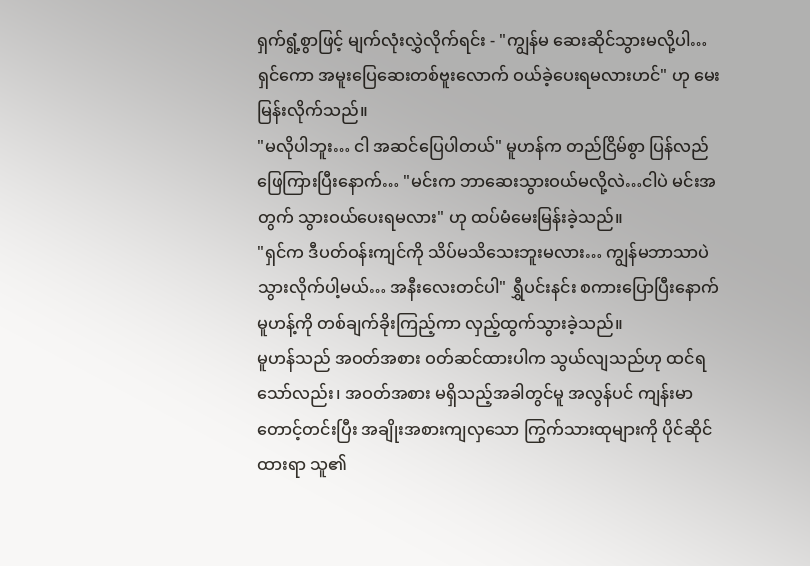ရှက်ရွံ့စွာဖြင့် မျက်လုံးလွှဲလိုက်ရင်း - "ကျွန်မ ဆေးဆိုင်သွားမလို့ပါ…ရှင်ကော အမူးပြေဆေးတစ်ဗူးလောက် ဝယ်ခဲ့ပေးရမလားဟင်" ဟု မေးမြန်းလိုက်သည်။
"မလိုပါဘူး… ငါ အဆင်ပြေပါတယ်" မူဟန်က တည်ငြိမ်စွာ ပြန်လည်ဖြေကြားပြီးနောက်… "မင်းက ဘာဆေးသွားဝယ်မလို့လဲ…ငါပဲ မင်းအတွက် သွားဝယ်ပေးရမလား" ဟု ထပ်မံမေးမြန်းခဲ့သည်။
"ရှင်က ဒီပတ်ဝန်းကျင်ကို သိပ်မသိသေးဘူးမလား… ကျွန်မဘာသာပဲ သွားလိုက်ပါ့မယ်… အနီးလေးတင်ပါ" ရွှီပင်းနင်း စကားပြောပြီးနောက် မူဟန့်ကို တစ်ချက်ခိုးကြည့်ကာ လှည့်ထွက်သွားခဲ့သည်။
မူဟန်သည် အဝတ်အစား ဝတ်ဆင်ထားပါက သွယ်လျသည်ဟု ထင်ရသော်လည်း၊ အဝတ်အစား မရှိသည့်အခါတွင်မူ အလွန်ပင် ကျန်းမာတောင့်တင်းပြီး အချိုးအစားကျလှသော ကြွက်သားထုများကို ပိုင်ဆိုင်ထားရာ သူ၏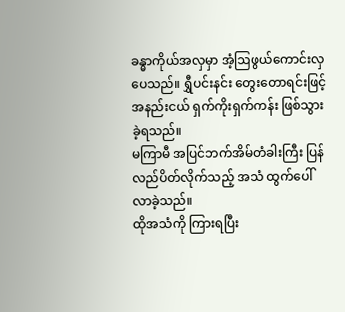ခန္ဓာကိုယ်အလှမှာ အံ့ဩဖွယ်ကောင်းလှပေသည်။ ရွှီပင်းနင်း တွေးတောရင်းဖြင့် အနည်းငယ် ရှက်ကိုးရှက်ကန်း ဖြစ်သွားခဲ့ရသည်။
မကြာမီ အပြင်ဘက်အိမ်တံခါးကြီး ပြန်လည်ပိတ်လိုက်သည့် အသံ ထွက်ပေါ်လာခဲ့သည်။
ထိုအသံကို ကြားရပြီး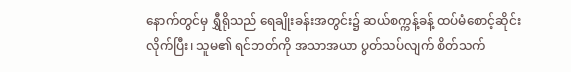နောက်တွင်မှ ရွှီရိုသည် ရေချိုးခန်းအတွင်း၌ ဆယ်စက္ကန့်ခန့် ထပ်မံစောင့်ဆိုင်းလိုက်ပြီး၊ သူမ၏ ရင်ဘတ်ကို အသာအယာ ပွတ်သပ်လျက် စိတ်သက်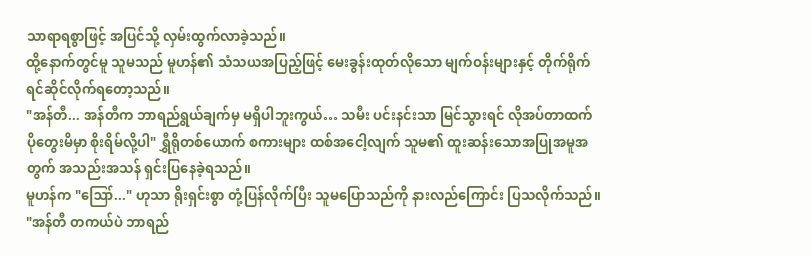သာရာရစွာဖြင့် အပြင်သို့ လှမ်းထွက်လာခဲ့သည်။
ထို့နောက်တွင်မူ သူမသည် မူဟန်၏ သံသယအပြည့်ဖြင့် မေးခွန်းထုတ်လိုသော မျက်ဝန်းများနှင့် တိုက်ရိုက်ရင်ဆိုင်လိုက်ရတော့သည်။
"အန်တီ... အန်တီက ဘာရည်ရွယ်ချက်မှ မရှိပါဘူးကွယ်… သမီး ပင်းနင်းသာ မြင်သွားရင် လိုအပ်တာထက် ပိုတွေးမိမှာ စိုးရိမ်လို့ပါ" ရွှီရိုတစ်ယောက် စကားများ ထစ်အငေါ့လျက် သူမ၏ ထူးဆန်းသောအပြုအမူအတွက် အသည်းအသန် ရှင်းပြနေခဲ့ရသည်။
မူဟန်က "ဪ..." ဟုသာ ရိုးရှင်းစွာ တုံ့ပြန်လိုက်ပြီး သူမပြောသည်ကို နားလည်ကြောင်း ပြသလိုက်သည်။
"အန်တီ တကယ်ပဲ ဘာရည်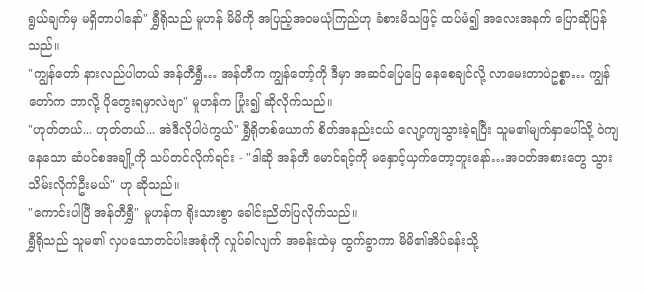ရွယ်ချက်မှ မရှိတာပါနော်" ရွှီရိုသည် မူဟန် မိမိကို အပြည့်အဝမယုံကြည်ဟု ခံစားမိသဖြင့် ထပ်မံ၍ အလေးအနက် ပြောဆိုပြန်သည်။
"ကျွန်တော် နားလည်ပါတယ် အန်တီရွှီ… အန်တီက ကျွန်တော့်ကို ဒီမှာ အဆင်ပြေပြေ နေစေချင်လို့ လာမေးတာပဲဥစ္စာ… ကျွန်တော်က ဘာလို့ ပိုတွေးရမှာလဲဗျာ" မူဟန်က ပြုံး၍ ဆိုလိုက်သည်။
"ဟုတ်တယ်... ဟုတ်တယ်... အဲဒီလိုပါပဲကွယ်" ရွှီရိုတစ်ယောက် စိတ်အနည်းငယ် လျော့ကျသွားခဲ့ရပြီး သူမ၏မျက်နှာပေါ်သို့ ဝဲကျနေသော ဆံပင်စအချို့ကို သပ်တင်လိုက်ရင်း - "ဒါဆို အန်တီ မောင်ရင့်ကို မနှောင့်ယှက်တော့ဘူးနော်…အဝတ်အစားတွေ သွားသိမ်းလိုက်ဦးမယ်" ဟု ဆိုသည်။
"ကောင်းပါပြီ အန်တီရွှီ" မူဟန်က ရိုးသားစွာ ခေါင်းညိတ်ပြလိုက်သည်။
ရွှီရိုသည် သူမ၏ လှပသောတင်ပါးအစုံကို လှုပ်ခါလျက် အခန်းထဲမှ ထွက်ခွာကာ မိမိ၏အိပ်ခန်းသို့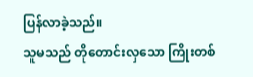ပြန်လာခဲ့သည်။
သူမသည် တိုတောင်းလှသော ကြိုးတစ်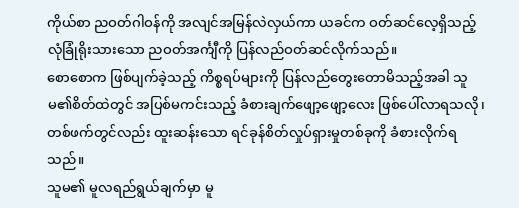ကိုယ်စာ ညဝတ်ဂါဝန်ကို အလျင်အမြန်လဲလှယ်ကာ ယခင်က ဝတ်ဆင်လေ့ရှိသည့် လုံခြုံရိုးသားသော ညဝတ်အင်္ကျီကို ပြန်လည်ဝတ်ဆင်လိုက်သည်။
စောစောက ဖြစ်ပျက်ခဲ့သည့် ကိစ္စရပ်များကို ပြန်လည်တွေးတောမိသည့်အခါ သူမ၏စိတ်ထဲတွင် အပြစ်မကင်းသည့် ခံစားချက်ဖျော့ဖျော့လေး ဖြစ်ပေါ်လာရသလို၊ တစ်ဖက်တွင်လည်း ထူးဆန်းသော ရင်ခုန်စိတ်လှုပ်ရှားမှုတစ်ခုကို ခံစားလိုက်ရသည်။
သူမ၏ မူလရည်ရွယ်ချက်မှာ မူ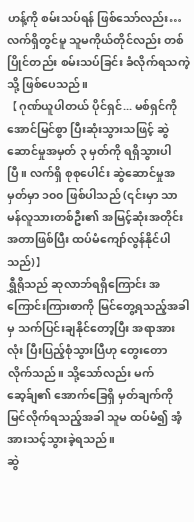ဟန့်ကို စမ်းသပ်ရန် ဖြစ်သော်လည်း… လက်ရှိတွင်မူ သူမကိုယ်တိုင်လည်း တစ်ပြိုင်တည်း စမ်းသပ်ခြင်း ခံလိုက်ရသကဲ့သို့ ဖြစ်ပေသည်။
【ဂုဏ်ယူပါတယ် ပိုင်ရှင်... မစ်ရှင်ကို အောင်မြင်စွာ ပြီးဆုံးသွားသဖြင့် ဆွဲဆောင်မှုအမှတ် ၃ မှတ်ကို ရရှိသွားပါပြီ။ လက်ရှိ စုစုပေါင်း ဆွဲဆောင်မှုအမှတ်မှာ ၁၀၀ ဖြစ်ပါသည် (၎င်းမှာ သာမန်လူသားတစ်ဦး၏ အမြင့်ဆုံးအတိုင်းအတာဖြစ်ပြီး ထပ်မံကျော်လွန်နိုင်ပါသည်)】
ရွှီရိုသည် ဆုလာဘ်ရရှိကြောင်း အကြောင်းကြားစာကို မြင်တွေ့ရသည့်အခါမှ သက်ပြင်းချနိုင်တော့ပြီး အရာအားလုံး ပြီးပြည့်စုံသွားပြီဟု တွေးတောလိုက်သည်။ သို့သော်လည်း မက်ဆေ့ခ်ျ၏ အောက်ခြေရှိ မှတ်ချက်ကို မြင်လိုက်ရသည့်အခါ သူမ ထပ်မံ၍ အံ့အားသင့်သွားခဲ့ရသည်။
ဆွဲ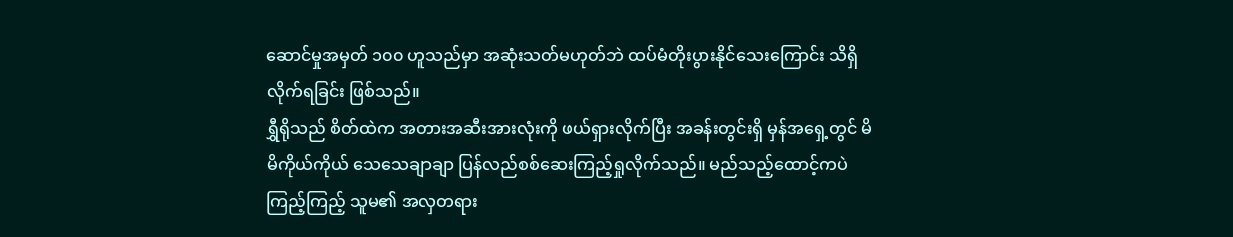ဆောင်မှုအမှတ် ၁၀၀ ဟူသည်မှာ အဆုံးသတ်မဟုတ်ဘဲ ထပ်မံတိုးပွားနိုင်သေးကြောင်း သိရှိလိုက်ရခြင်း ဖြစ်သည်။
ရွှီရိုသည် စိတ်ထဲက အတားအဆီးအားလုံးကို ဖယ်ရှားလိုက်ပြီး အခန်းတွင်းရှိ မှန်အရှေ့တွင် မိမိကိုယ်ကိုယ် သေသေချာချာ ပြန်လည်စစ်ဆေးကြည့်ရှုလိုက်သည်။ မည်သည့်ထောင့်ကပဲ ကြည့်ကြည့် သူမ၏ အလှတရား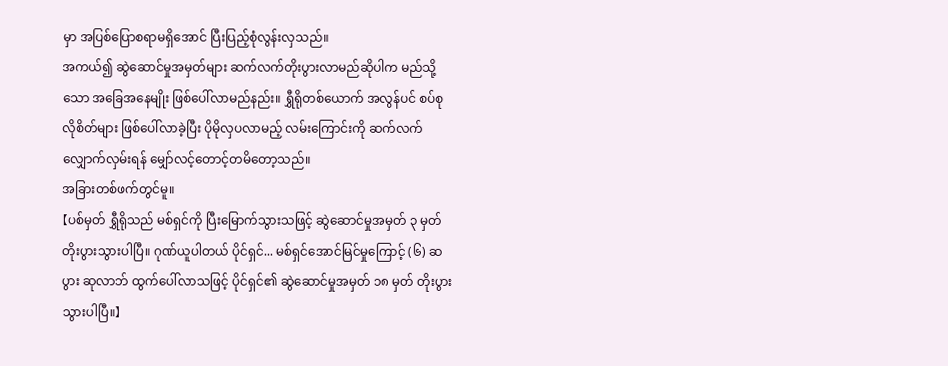မှာ အပြစ်ပြောစရာမရှိအောင် ပြီးပြည့်စုံလွန်းလှသည်။
အကယ်၍ ဆွဲဆောင်မှုအမှတ်များ ဆက်လက်တိုးပွားလာမည်ဆိုပါက မည်သို့သော အခြေအနေမျိုး ဖြစ်ပေါ်လာမည်နည်း။ ရွှီရိုတစ်ယောက် အလွန်ပင် စပ်စုလိုစိတ်များ ဖြစ်ပေါ်လာခဲ့ပြီး ပိုမိုလှပလာမည့် လမ်းကြောင်းကို ဆက်လက်လျှောက်လှမ်းရန် မျှော်လင့်တောင့်တမိတော့သည်။
အခြားတစ်ဖက်တွင်မူ။
【ပစ်မှတ် ရွှီရိုသည် မစ်ရှင်ကို ပြီးမြောက်သွားသဖြင့် ဆွဲဆောင်မှုအမှတ် ၃ မှတ် တိုးပွားသွားပါပြီ။ ဂုဏ်ယူပါတယ် ပိုင်ရှင်... မစ်ရှင်အောင်မြင်မှုကြောင့် (၆) ဆပွား ဆုလာဘ် ထွက်ပေါ်လာသဖြင့် ပိုင်ရှင်၏ ဆွဲဆောင်မှုအမှတ် ၁၈ မှတ် တိုးပွားသွားပါပြီ။】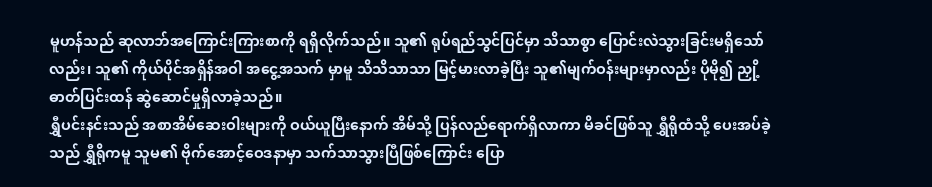မူဟန်သည် ဆုလာဘ်အကြောင်းကြားစာကို ရရှိလိုက်သည်။ သူ၏ ရုပ်ရည်သွင်ပြင်မှာ သိသာစွာ ပြောင်းလဲသွားခြင်းမရှိသော်လည်း၊ သူ၏ ကိုယ်ပိုင်အရှိန်အဝါ အငွေ့အသက် မှာမူ သိသိသာသာ မြင့်မားလာခဲ့ပြီး သူ၏မျက်ဝန်းများမှာလည်း ပိုမို၍ ညှို့ဓာတ်ပြင်းထန် ဆွဲဆောင်မှုရှိလာခဲ့သည်။
ရွှီပင်းနင်းသည် အစာအိမ်ဆေးဝါးများကို ဝယ်ယူပြီးနောက် အိမ်သို့ ပြန်လည်ရောက်ရှိလာကာ မိခင်ဖြစ်သူ ရွှီရိုထံသို့ ပေးအပ်ခဲ့သည် ရွှီရိုကမူ သူမ၏ ဗိုက်အောင့်ဝေဒနာမှာ သက်သာသွားပြီဖြစ်ကြောင်း ပြော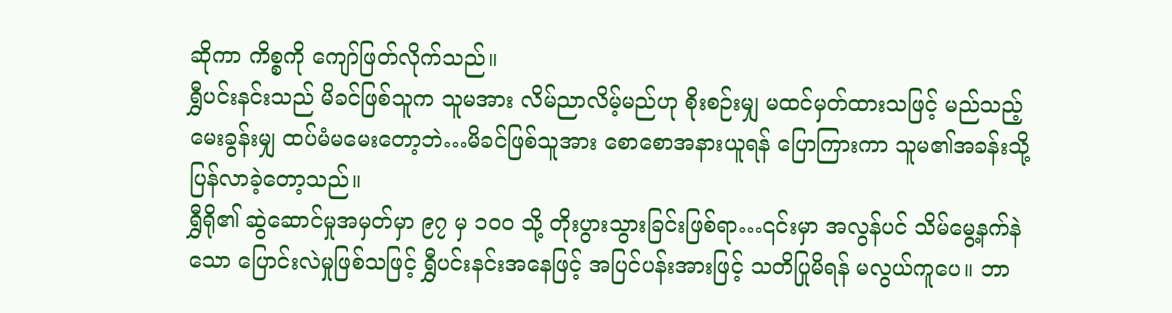ဆိုကာ ကိစ္စကို ကျော်ဖြတ်လိုက်သည်။
ရွှီပင်းနင်းသည် မိခင်ဖြစ်သူက သူမအား လိမ်ညာလိမ့်မည်ဟု စိုးစဉ်းမျှ မထင်မှတ်ထားသဖြင့် မည်သည့်မေးခွန်းမျှ ထပ်မံမမေးတော့ဘဲ…မိခင်ဖြစ်သူအား စောစောအနားယူရန် ပြောကြားကာ သူမ၏အခန်းသို့ ပြန်လာခဲ့တော့သည်။
ရွှီရို၏ ဆွဲဆောင်မှုအမှတ်မှာ ၉၇ မှ ၁၀၀ သို့ တိုးပွားသွားခြင်းဖြစ်ရာ…၎င်းမှာ အလွန်ပင် သိမ်မွေ့နက်နဲသော ပြောင်းလဲမှုဖြစ်သဖြင့် ရွှီပင်းနင်းအနေဖြင့် အပြင်ပန်းအားဖြင့် သတိပြုမိရန် မလွယ်ကူပေ။ ဘာ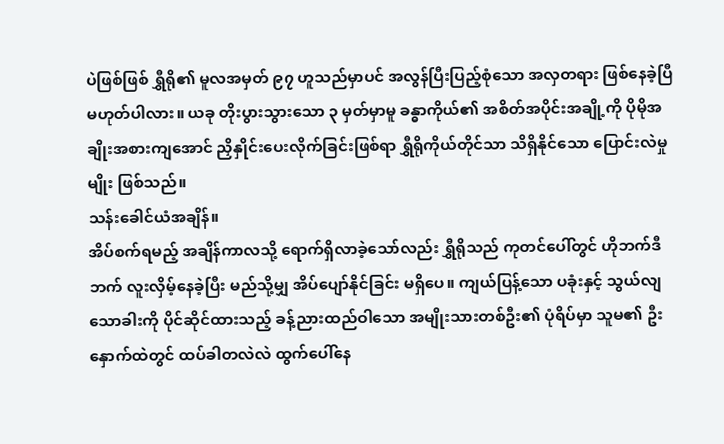ပဲဖြစ်ဖြစ် ရွှီရို၏ မူလအမှတ် ၉၇ ဟူသည်မှာပင် အလွန်ပြီးပြည့်စုံသော အလှတရား ဖြစ်နေခဲ့ပြီ မဟုတ်ပါလား။ ယခု တိုးပွားသွားသော ၃ မှတ်မှာမူ ခန္ဓာကိုယ်၏ အစိတ်အပိုင်းအချို့ကို ပိုမိုအချိုးအစားကျအောင် ညှိနှိုင်းပေးလိုက်ခြင်းဖြစ်ရာ ရွှီရိုကိုယ်တိုင်သာ သိရှိနိုင်သော ပြောင်းလဲမှုမျိုး ဖြစ်သည်။
သန်းခေါင်ယံအချိန်။
အိပ်စက်ရမည့် အချိန်ကာလသို့ ရောက်ရှိလာခဲ့သော်လည်း ရွှီရိုသည် ကုတင်ပေါ်တွင် ဟိုဘက်ဒီဘက် လူးလှိမ့်နေခဲ့ပြီး မည်သို့မျှ အိပ်ပျော်နိုင်ခြင်း မရှိပေ။ ကျယ်ပြန့်သော ပခုံးနှင့် သွယ်လျသောခါးကို ပိုင်ဆိုင်ထားသည့် ခန့်ညားထည်ဝါသော အမျိုးသားတစ်ဦး၏ ပုံရိပ်မှာ သူမ၏ ဦးနှောက်ထဲတွင် ထပ်ခါတလဲလဲ ထွက်ပေါ်နေ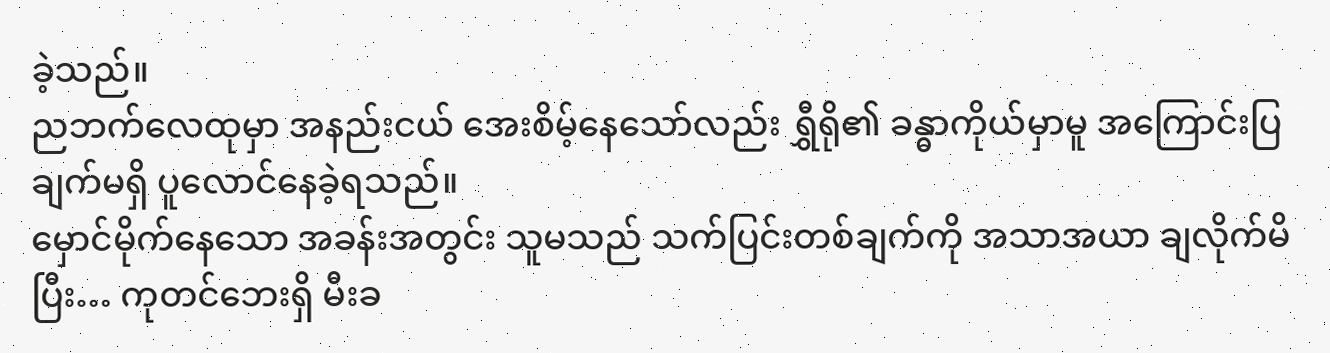ခဲ့သည်။
ညဘက်လေထုမှာ အနည်းငယ် အေးစိမ့်နေသော်လည်း ရွှီရို၏ ခန္ဓာကိုယ်မှာမူ အကြောင်းပြချက်မရှိ ပူလောင်နေခဲ့ရသည်။
မှောင်မိုက်နေသော အခန်းအတွင်း သူမသည် သက်ပြင်းတစ်ချက်ကို အသာအယာ ချလိုက်မိပြီး… ကုတင်ဘေးရှိ မီးခ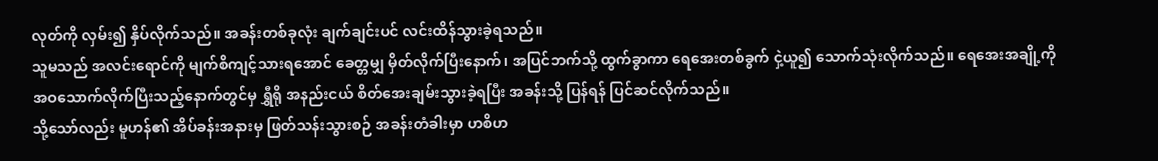လုတ်ကို လှမ်း၍ နှိပ်လိုက်သည်။ အခန်းတစ်ခုလုံး ချက်ချင်းပင် လင်းထိန်သွားခဲ့ရသည်။
သူမသည် အလင်းရောင်ကို မျက်စိကျင့်သားရအောင် ခေတ္တမျှ မှိတ်လိုက်ပြီးနောက်၊ အပြင်ဘက်သို့ ထွက်ခွာကာ ရေအေးတစ်ခွက် ငှဲ့ယူ၍ သောက်သုံးလိုက်သည်။ ရေအေးအချို့ကို အဝသောက်လိုက်ပြီးသည့်နောက်တွင်မှ ရွှီရို အနည်းငယ် စိတ်အေးချမ်းသွားခဲ့ရပြီး အခန်းသို့ ပြန်ရန် ပြင်ဆင်လိုက်သည်။
သို့သော်လည်း မူဟန်၏ အိပ်ခန်းအနားမှ ဖြတ်သန်းသွားစဉ် အခန်းတံခါးမှာ ဟစိဟ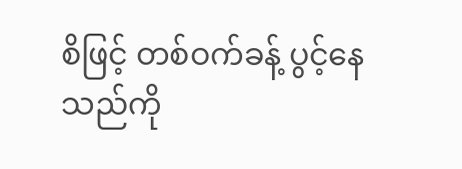စိဖြင့် တစ်ဝက်ခန့် ပွင့်နေသည်ကို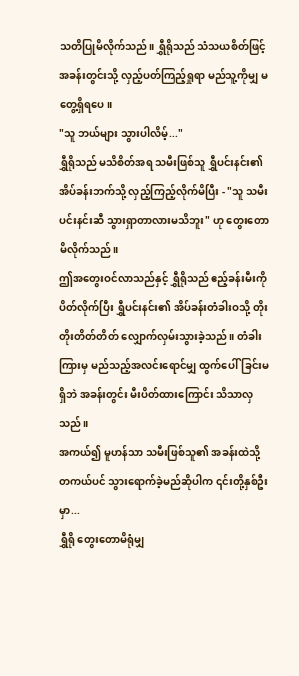သတိပြုမိလိုက်သည်။ ရွှီရိုသည် သံသယစိတ်ဖြင့် အခန်းတွင်းသို့ လှည့်ပတ်ကြည့်ရှုရာ မည်သူ့ကိုမျှ မတွေ့ရှိရပေ။
"သူ ဘယ်များ သွားပါလိမ့်..."
ရွှီရိုသည် မသိစိတ်အရ သမီးဖြစ်သူ ရွှီပင်းနင်း၏ အိပ်ခန်းဘက်သို့ လှည့်ကြည့်လိုက်မိပြီး - "သူ သမီး ပင်းနင်းဆီ သွားရှာတာလားမသိဘူး" ဟု တွေးတောမိလိုက်သည်။
ဤအတွေးဝင်လာသည်နှင့် ရွှီရိုသည် ဧည့်ခန်းမီးကို ပိတ်လိုက်ပြီး ရွှီပင်းနင်း၏ အိပ်ခန်းတံခါးဝသို့ တိုးတိုးတိတ်တိတ် လျှောက်လှမ်းသွားခဲ့သည်။ တံခါးကြားမှ မည်သည့်အလင်းရောင်မျှ ထွက်ပေါ်ခြင်းမရှိဘဲ အခန်းတွင်း မီးပိတ်ထားကြောင်း သိသာလှသည်။
အကယ်၍ မူဟန်သာ သမီးဖြစ်သူ၏ အခန်းထဲသို့ တကယ်ပင် သွားရောက်ခဲ့မည်ဆိုပါက ၎င်းတို့နှစ်ဦးမှာ...
ရွှီရို တွေးတောမိရုံမျှ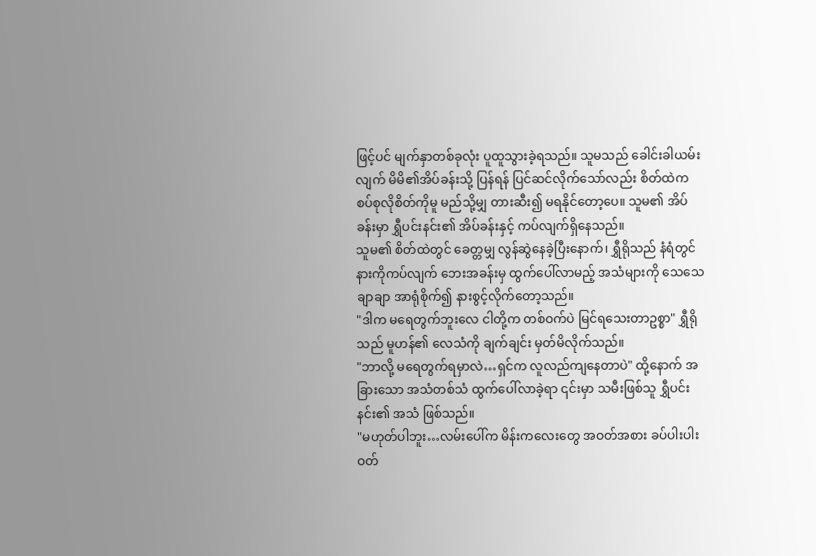ဖြင့်ပင် မျက်နှာတစ်ခုလုံး ပူထူသွားခဲ့ရသည်။ သူမသည် ခေါင်းခါယမ်းလျက် မိမိ၏အိပ်ခန်းသို့ ပြန်ရန် ပြင်ဆင်လိုက်သော်လည်း စိတ်ထဲက စပ်စုလိုစိတ်ကိုမူ မည်သို့မျှ တားဆီး၍ မရနိုင်တော့ပေ။ သူမ၏ အိပ်ခန်းမှာ ရွှီပင်းနင်း၏ အိပ်ခန်းနှင့် ကပ်လျက်ရှိနေသည်။
သူမ၏ စိတ်ထဲတွင် ခေတ္တမျှ လွန်ဆွဲနေခဲ့ပြီးနောက်၊ ရွှီရိုသည် နံရံတွင် နားကိုကပ်လျက် ဘေးအခန်းမှ ထွက်ပေါ်လာမည့် အသံများကို သေသေချာချာ အာရုံစိုက်၍ နားစွင့်လိုက်တော့သည်။
"ဒါက မရေတွက်ဘူးလေ ငါတို့က တစ်ဝက်ပဲ မြင်ရသေးတာဥစ္စာ" ရွှီရိုသည် မူဟန်၏ လေသံကို ချက်ချင်း မှတ်မိလိုက်သည်။
"ဘာလို့ မရေတွက်ရမှာလဲ…ရှင်က လူလည်ကျနေတာပဲ" ထို့နောက် အခြားသော အသံတစ်သံ ထွက်ပေါ်လာခဲ့ရာ ၎င်းမှာ သမီးဖြစ်သူ ရွှီပင်းနင်း၏ အသံ ဖြစ်သည်။
"မဟုတ်ပါဘူး…လမ်းပေါ်က မိန်းကလေးတွေ အဝတ်အစား ခပ်ပါးပါး ဝတ်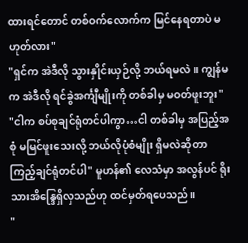ထားရင်တောင် တစ်ဝက်လောက်က မြင်နေရတာပဲ မဟုတ်လား"
"ရှင်က အဲဒီလို သွားနှိုင်းယှဉ်လို့ ဘယ်ရမလဲ။ ကျွန်မက အဲဒီလို ရင်ခွဲအင်္ကျီမျိုးကို တစ်ခါမှ မဝတ်ဖူးဘူး"
"ငါက စပ်စုချင်ရုံတင်ပါကွာ…ငါ တစ်ခါမှ အပြည့်အစုံ မမြင်ဖူးသေးလို့ ဘယ်လိုပုံစံမျိုး ရှိမလဲဆိုတာ ကြည့်ချင်ရုံတင်ပါ" မူဟန်၏ လေသံမှာ အလွန်ပင် ရိုးသားအိန္ဒြေရှိလှသည်ဟု ထင်မှတ်ရပေသည်။
"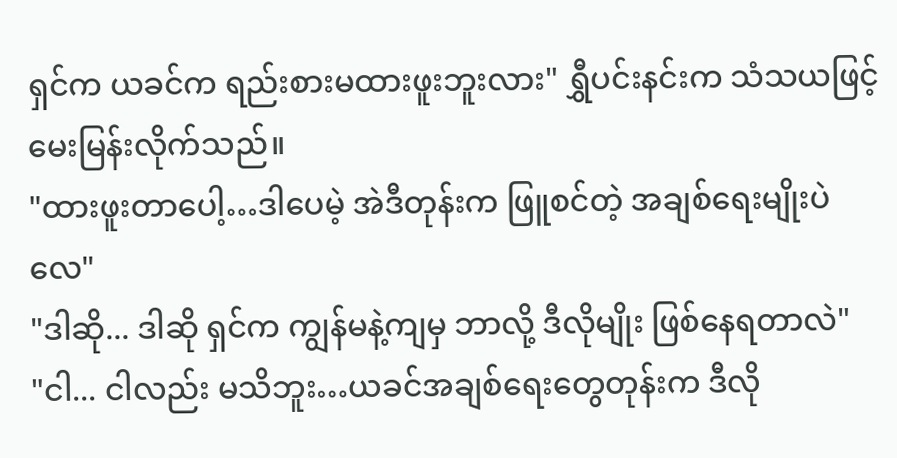ရှင်က ယခင်က ရည်းစားမထားဖူးဘူးလား" ရွှီပင်းနင်းက သံသယဖြင့် မေးမြန်းလိုက်သည်။
"ထားဖူးတာပေါ့…ဒါပေမဲ့ အဲဒီတုန်းက ဖြူစင်တဲ့ အချစ်ရေးမျိုးပဲလေ"
"ဒါဆို... ဒါဆို ရှင်က ကျွန်မနဲ့ကျမှ ဘာလို့ ဒီလိုမျိုး ဖြစ်နေရတာလဲ"
"ငါ... ငါလည်း မသိဘူး…ယခင်အချစ်ရေးတွေတုန်းက ဒီလို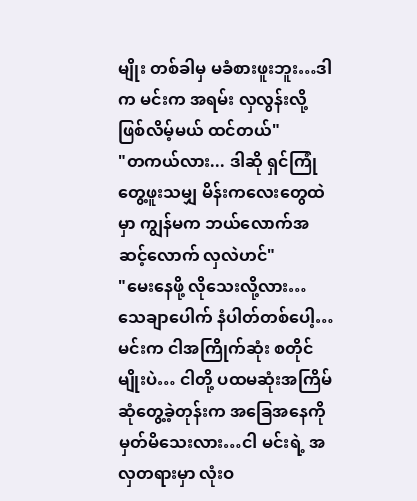မျိုး တစ်ခါမှ မခံစားဖူးဘူး…ဒါက မင်းက အရမ်း လှလွန်းလို့ ဖြစ်လိမ့်မယ် ထင်တယ်"
"တကယ်လား... ဒါဆို ရှင်ကြုံတွေ့ဖူးသမျှ မိန်းကလေးတွေထဲမှာ ကျွန်မက ဘယ်လောက်အဆင့်လောက် လှလဲဟင်"
"မေးနေဖို့ လိုသေးလို့လား…သေချာပေါက် နံပါတ်တစ်ပေါ့…မင်းက ငါအကြိုက်ဆုံး စတိုင်မျိုးပဲ… ငါတို့ ပထမဆုံးအကြိမ် ဆုံတွေ့ခဲ့တုန်းက အခြေအနေကို မှတ်မိသေးလား…ငါ မင်းရဲ့ အလှတရားမှာ လုံးဝ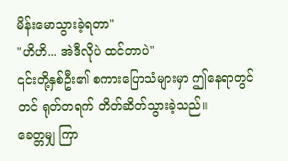မိန်းမောသွားခဲ့ရတာ"
"ဟိဟိ... အဲဒီလိုပဲ ထင်တာပဲ"
၎င်းတို့နှစ်ဦး၏ စကားပြောသံများမှာ ဤနေရာတွင်တင် ရုတ်တရက် တိတ်ဆိတ်သွားခဲ့သည်။
ခေတ္တမျှ ကြာ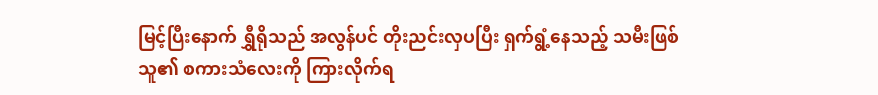မြင့်ပြီးနောက် ရွှီရိုသည် အလွန်ပင် တိုးညင်းလှပပြီး ရှက်ရွံ့နေသည့် သမီးဖြစ်သူ၏ စကားသံလေးကို ကြားလိုက်ရ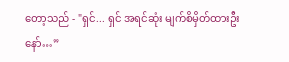တော့သည် - "ရှင်... ရှင် အရင်ဆုံး မျက်စိမှိတ်ထားဦးနော်…”